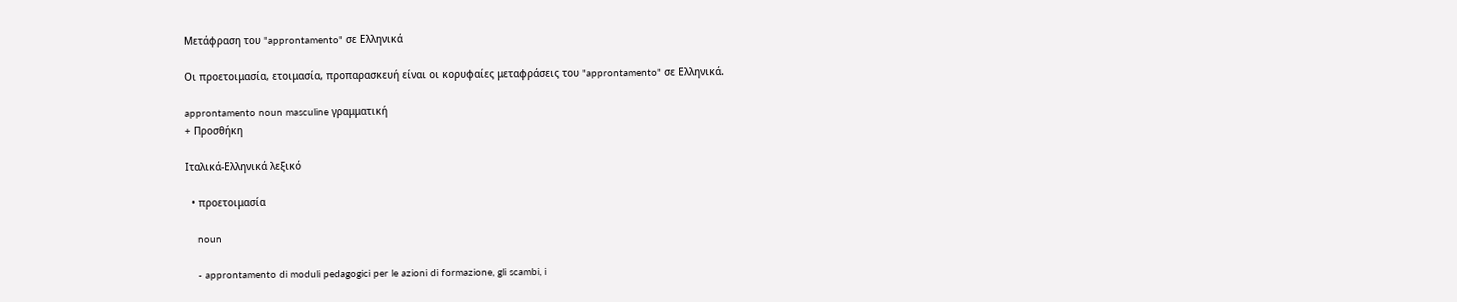Μετάφραση του "approntamento" σε Ελληνικά

Οι προετοιμασία, ετοιμασία, προπαρασκευή είναι οι κορυφαίες μεταφράσεις του "approntamento" σε Ελληνικά.

approntamento noun masculine γραμματική
+ Προσθήκη

Ιταλικά-Ελληνικά λεξικό

  • προετοιμασία

    noun

    - approntamento di moduli pedagogici per le azioni di formazione, gli scambi, i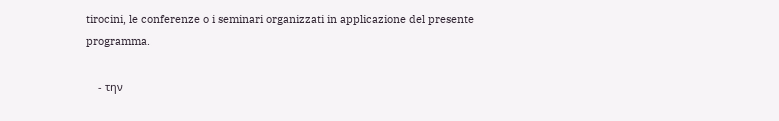tirocini, le conferenze o i seminari organizzati in applicazione del presente programma.

    - την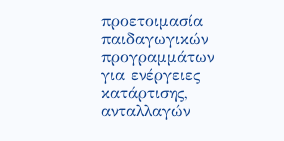προετοιμασία παιδαγωγικών προγραμμάτων για ενέργειες κατάρτισης, ανταλλαγών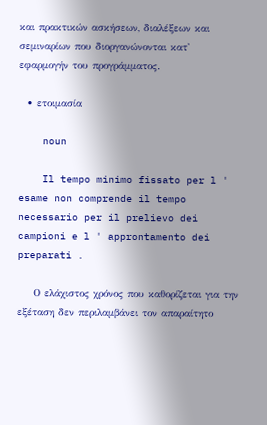και πρακτικών ασκήσεων, διαλέξεων και σεμιναρίων που διοργανώνονται κατ' εφαρμογήν του προγράμματος.

  • ετοιμασία

    noun

    Il tempo minimo fissato per l ' esame non comprende il tempo necessario per il prelievo dei campioni e l ' approntamento dei preparati .

    Ο ελάχιστος χρόνος που καθορίζεται για την εξέταση δεν περιλαμβάνει τον απαραίτητο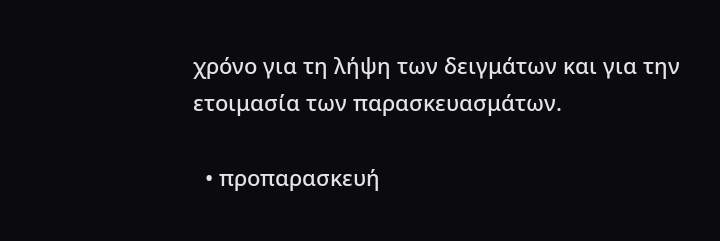χρόνο για τη λήψη των δειγμάτων και για την ετοιμασία των παρασκευασμάτων.

  • προπαρασκευή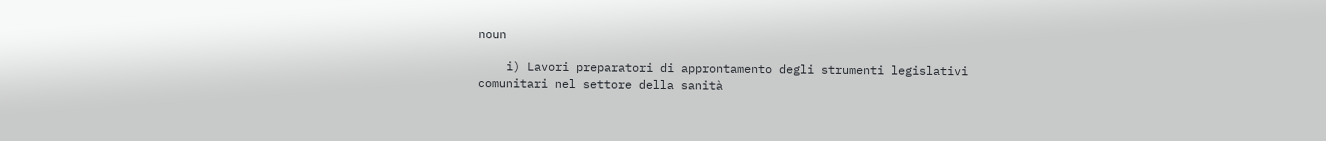noun

    i) Lavori preparatori di approntamento degli strumenti legislativi comunitari nel settore della sanità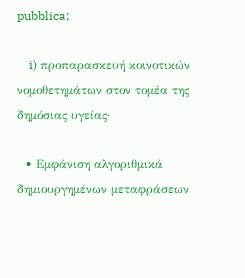pubblica;

    i) προπαρασκευή κοινοτικών νομοθετημάτων στον τομέα της δημόσιας υγείας·

  • Εμφάνιση αλγοριθμικά δημιουργημένων μεταφράσεων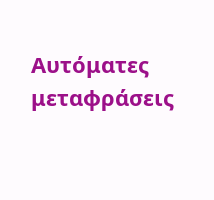Αυτόματες μεταφράσεις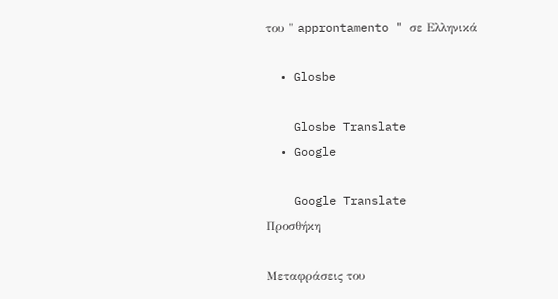του " approntamento " σε Ελληνικά

  • Glosbe

    Glosbe Translate
  • Google

    Google Translate
Προσθήκη

Μεταφράσεις του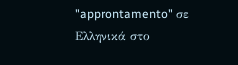"approntamento" σε Ελληνικά στο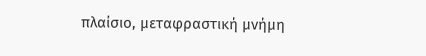πλαίσιο, μεταφραστική μνήμη